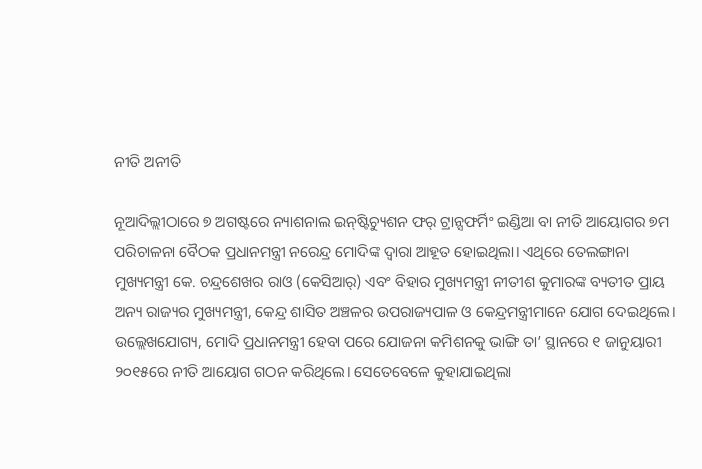ନୀତି ଅନୀତି

ନୂଆଦିଲ୍ଲୀଠାରେ ୭ ଅଗଷ୍ଟରେ ନ୍ୟାଶନାଲ ଇନ୍‌ଷ୍ଟିଚ୍ୟୁଶନ ଫର୍‌ ଟ୍ରାନ୍ସଫର୍ମିଂ ଇଣ୍ଡିଆ ବା ନୀତି ଆୟୋଗର ୭ମ ପରିଚାଳନା ବୈଠକ ପ୍ରଧାନମନ୍ତ୍ରୀ ନରେନ୍ଦ୍ର ମୋଦିଙ୍କ ଦ୍ୱାରା ଆହୂତ ହୋଇଥିଲା। ଏଥିରେ ତେଲଙ୍ଗାନା ମୁଖ୍ୟମନ୍ତ୍ରୀ କେ. ଚନ୍ଦ୍ରଶେଖର ରାଓ (କେସିଆର୍‌) ଏବଂ ବିହାର ମୁଖ୍ୟମନ୍ତ୍ରୀ ନୀତୀଶ କୁମାରଙ୍କ ବ୍ୟତୀତ ପ୍ରାୟ ଅନ୍ୟ ରାଜ୍ୟର ମୁଖ୍ୟମନ୍ତ୍ରୀ, କେନ୍ଦ୍ର ଶାସିତ ଅଞ୍ଚଳର ଉପରାଜ୍ୟପାଳ ଓ କେନ୍ଦ୍ରମନ୍ତ୍ରୀମାନେ ଯୋଗ ଦେଇଥିଲେ। ଉଲ୍ଲେଖଯୋଗ୍ୟ, ମୋଦି ପ୍ରଧାନମନ୍ତ୍ରୀ ହେବା ପରେ ଯୋଜନା କମିଶନକୁ ଭାଙ୍ଗି ତା’ ସ୍ଥାନରେ ୧ ଜାନୁୟାରୀ ୨୦୧୫ରେ ନୀତି ଆୟୋଗ ଗଠନ କରିଥିଲେ। ସେତେବେଳେ କୁହାଯାଇଥିଲା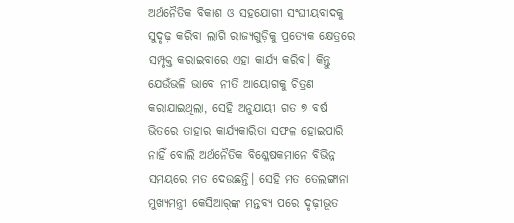ଅର୍ଥନୈତିକ ବିକାଶ ଓ ସହଯୋଗୀ ସଂଘୀୟବାଦକୁ ସୁଦୃଢ଼ କରିବା ଲାଗି ରାଜ୍ୟଗୁଡ଼ିକୁ ପ୍ରତ୍ୟେକ କ୍ଷେତ୍ରରେ ସମ୍ପୃକ୍ତ କରାଇବାରେ ଏହା କାର୍ଯ୍ୟ କରିବ। କିନ୍ତୁ ଯେଉଁଭଳି ଭାବେ ନୀତି ଆୟୋଗକୁ ଚିତ୍ରଣ କରାଯାଇଥିଲା, ସେହି ଅନୁଯାୟୀ ଗତ ୭ ବର୍ଷ ଭିତରେ ତାହାର କାର୍ଯ୍ୟକାରିତା ସଫଳ ହୋଇପାରି ନାହିଁ ବୋଲି ଅର୍ଥନୈତିକ ବିଶ୍ଳେଷକମାନେ ବିଭିନ୍ନ ସମୟରେ ମତ ଦେଉଛନ୍ତି। ସେହି ମତ ତେଲଙ୍ଗାନା ମୁଖ୍ୟମନ୍ତ୍ରୀ କେସିଆର୍‌ଙ୍କ ମନ୍ତବ୍ୟ ପରେ ଦୃଢ଼ୀଭୂତ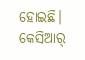ହୋଇଛି। କେସିଆର୍‌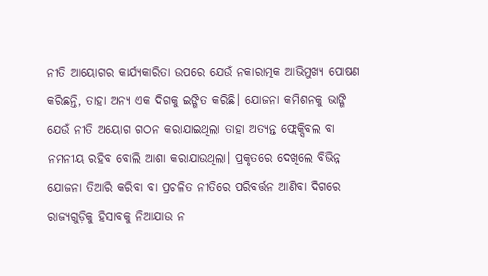ନୀତି ଆୟୋଗର କାର୍ଯ୍ୟକାରିତା ଉପରେ ଯେଉଁ ନକାରାତ୍ମକ ଆଭିମୁଖ୍ୟ ପୋଷଣ କରିଛନ୍ତି, ତାହା ଅନ୍ୟ ଏକ ଦିଗକୁ ଇଙ୍ଗିତ କରିଛି। ଯୋଜନା କମିଶନକୁ ଭାଙ୍ଗି ଯେଉଁ ନୀତି ଅୟୋଗ ଗଠନ କରାଯାଇଥିଲା ତାହା ଅତ୍ୟନ୍ତ ଫ୍ଲେକ୍ସିବଲ ବା ନମନୀୟ ରହିବ ବୋଲି ଆଶା କରାଯାଉଥିଲା। ପ୍ରକୃତରେ ଦେଖିଲେ ବିଭିନ୍ନ ଯୋଜନା ତିଆରି କରିବା ବା ପ୍ରଚଳିତ ନୀତିରେ ପରିବର୍ତ୍ତନ ଆଣିବା ଦିଗରେ ରାଜ୍ୟଗୁଡ଼ିକୁ ହିସାବକୁ ନିଆଯାଉ ନ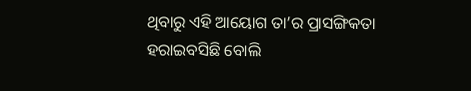ଥିବାରୁ ଏହି ଆୟୋଗ ତା’ର ପ୍ରାସଙ୍ଗିକତା ହରାଇବସିଛି ବୋଲି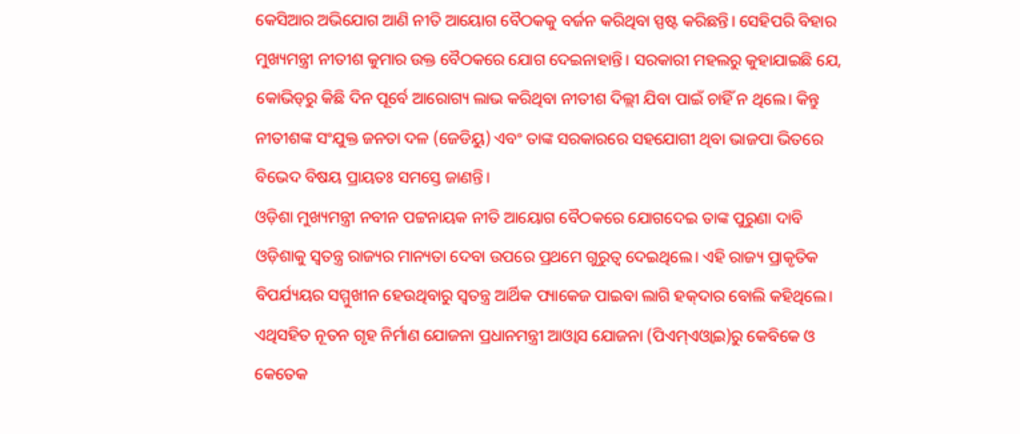କେସିଆର ଅଭିଯୋଗ ଆଣି ନୀତି ଆୟୋଗ ବୈଠକକୁ ବର୍ଜନ କରିଥିବା ସ୍ପଷ୍ଟ କରିଛନ୍ତି। ସେହିପରି ବିହାର ମୁଖ୍ୟମନ୍ତ୍ରୀ ନୀତୀଶ କୁମାର ଉକ୍ତ ବୈଠକରେ ଯୋଗ ଦେଇନାହାନ୍ତି। ସରକାରୀ ମହଲରୁ କୁହାଯାଇଛି ଯେ, କୋଭିଡ୍‌ରୁ କିଛି ଦିନ ପୂର୍ବେ ଆରୋଗ୍ୟ ଲାଭ କରିଥିବା ନୀତୀଶ ଦିଲ୍ଲୀ ଯିବା ପାଇଁ ଚାହିଁ ନ ଥିଲେ। କିନ୍ତୁ ନୀତୀଶଙ୍କ ସଂଯୁକ୍ତ ଜନତା ଦଳ (ଜେଡିୟୁ) ଏବଂ ତାଙ୍କ ସରକାରରେ ସହଯୋଗୀ ଥିବା ଭାଜପା ଭିତରେ ବିଭେଦ ବିଷୟ ପ୍ରାୟତଃ ସମସ୍ତେ ଜାଣନ୍ତି।
ଓଡ଼ିଶା ମୁଖ୍ୟମନ୍ତ୍ରୀ ନବୀନ ପଟ୍ଟନାୟକ ନୀତି ଆୟୋଗ ବୈଠକରେ ଯୋଗଦେଇ ତାଙ୍କ ପୁରୁଣା ଦାବି ଓଡ଼ିଶାକୁ ସ୍ବତନ୍ତ୍ର ରାଜ୍ୟର ମାନ୍ୟତା ଦେବା ଉପରେ ପ୍ରଥମେ ଗୁରୁତ୍ୱ ଦେଇଥିଲେ। ଏହି ରାଜ୍ୟ ପ୍ରାକୃତିକ ବିପର୍ଯ୍ୟୟର ସମ୍ମୁଖୀନ ହେଉଥିବାରୁ ସ୍ବତନ୍ତ୍ର ଆର୍ଥିକ ପ୍ୟାକେଜ ପାଇବା ଲାଗି ହକ୍‌ଦାର ବୋଲି କହିଥିଲେ। ଏଥିସହିତ ନୂତନ ଗୃହ ନିର୍ମାଣ ଯୋଜନା ପ୍ରଧାନମନ୍ତ୍ରୀ ଆଓ୍ବାସ ଯୋଜନା (ପିଏମ୍‌ଏଓ୍ବାଇ)ରୁ କେବିକେ ଓ କେତେକ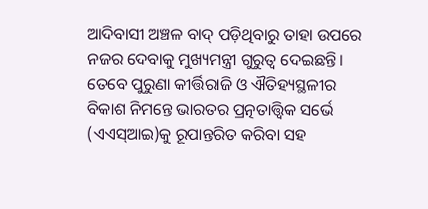ଆଦିବାସୀ ଅଞ୍ଚଳ ବାଦ୍‌ ପଡ଼ିଥିବାରୁ ତାହା ଉପରେ ନଜର ଦେବାକୁ ମୁଖ୍ୟମନ୍ତ୍ରୀ ଗୁରୁତ୍ୱ ଦେଇଛନ୍ତି। ତେବେ ପୁରୁଣା କୀର୍ତ୍ତିରାଜି ଓ ଐତିହ୍ୟସ୍ଥଳୀର ବିକାଶ ନିମନ୍ତେ ଭାରତର ପ୍ରତ୍ନତାତ୍ତ୍ୱିକ ସର୍ଭେ (ଏଏସ୍‌ଆଇ)କୁ ରୂପାନ୍ତରିତ କରିବା ସହ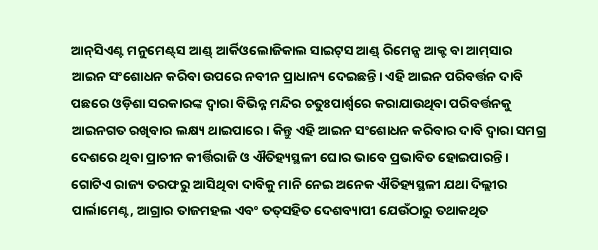ଆନ୍‌ସିଏଣ୍ଟ ମନୁମେଣ୍ଟ୍‌ସ ଆଣ୍ଡ୍‌ ଆର୍କିଓଲୋଜିକାଲ ସାଇଟ୍‌ସ ଆଣ୍ଡ୍‌ ରିମେନ୍ସ ଆକ୍ଟ ବା ଆମ୍‌ସାର ଆଇନ ସଂଶୋଧନ କରିବା ଉପରେ ନବୀନ ପ୍ରାଧାନ୍ୟ ଦେଇଛନ୍ତି। ଏହି ଆଇନ ପରିବର୍ତ୍ତନ ଦାବି ପଛରେ ଓଡ଼ିଶା ସରକାରଙ୍କ ଦ୍ୱାରା ବିଭିନ୍ନ ମନ୍ଦିର ଚତୁଃପାର୍ଶ୍ୱରେ କରାଯାଉଥିବା ପରିବର୍ତ୍ତନକୁ ଆଇନଗତ ରଖିବାର ଲକ୍ଷ୍ୟ ଥାଇପାରେ। କିନ୍ତୁ ଏହି ଆଇନ ସଂଶୋଧନ କରିବାର ଦାବି ଦ୍ୱାରା ସମଗ୍ର ଦେଶରେ ଥିବା ପ୍ରାଚୀନ କୀର୍ତ୍ତିରାଜି ଓ ଐତିହ୍ୟସ୍ଥଳୀ ଘୋର ଭାବେ ପ୍ରଭାବିତ ହୋଇପାରନ୍ତି। ଗୋଟିଏ ରାଜ୍ୟ ତରଫରୁ ଆସିଥିବା ଦାବିକୁ ମାନି ନେଇ ଅନେକ ଐତିହ୍ୟସ୍ଥଳୀ ଯଥା ଦିଲ୍ଲୀର ପାର୍ଲାମେଣ୍ଟ, ଆଗ୍ରାର ତାଜମହଲ ଏବଂ ତତ୍‌ସହିତ ଦେଶବ୍ୟାପୀ ଯେଉଁଠାରୁ ତଥାକଥିତ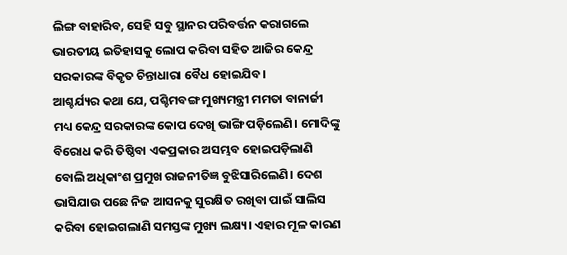ଲିଙ୍ଗ ବାହାରିବ, ସେହି ସବୁ ସ୍ଥାନର ପରିବର୍ତ୍ତନ କରାଗଲେ ଭାରତୀୟ ଇତିହାସକୁ ଲୋପ କରିବା ସହିତ ଆଜିର କେନ୍ଦ୍ର ସରକାରଙ୍କ ବିକୃତ ଚିନ୍ତାଧାରା ବୈଧ ହୋଇଯିବ।
ଆଶ୍ଚର୍ଯ୍ୟର କଥା ଯେ, ପଶ୍ଚିମବଙ୍ଗ ମୁଖ୍ୟମନ୍ତ୍ରୀ ମମତା ବାନାର୍ଜୀ ମଧ୍ୟ କେନ୍ଦ୍ର ସରକାରଙ୍କ କୋପ ଦେଖି ଭାଙ୍ଗି ପଡ଼ିଲେଣି। ମୋଦିଙ୍କୁ ବିରୋଧ କରି ତିଷ୍ଠିବା ଏକପ୍ରକାର ଅସମ୍ଭବ ହୋଇପଡ଼ିଲାଣି ବୋଲି ଅଧିକାଂଶ ପ୍ରମୁଖ ରାଜନୀତିଜ୍ଞ ବୁଝିସାରିଲେଣି। ଦେଶ ଭାସିଯାଉ ପଛେ ନିଜ ଆସନକୁ ସୁରକ୍ଷିତ ରଖିବା ପାଇଁ ସାଲିସ କରିବା ହୋଇଗଲାଣି ସମସ୍ତଙ୍କ ମୁଖ୍ୟ ଲକ୍ଷ୍ୟ। ଏହାର ମୂଳ କାରଣ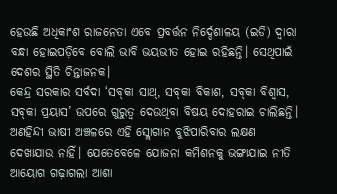ହେଉଛି ଅଧିକାଂଶ ରାଜନେତା ଏବେ ପ୍ରବର୍ତ୍ତନ ନିର୍ଦ୍ଦେଶାଳୟ (ଇଡି) ଦ୍ୱାରା ବନ୍ଧା ହୋଇପଡ଼ିବେ ବୋଲି ଭାବି ଭୟଭୀତ ହୋଇ ରହିଛନ୍ତି। ସେଥିପାଇଁ ଦେଶର ସ୍ଥିତି ଚିନ୍ତାଜନକ।
କେନ୍ଦ୍ର ସରକାର ସର୍ବଦା ‘ସବ୍‌କା ସାଥ୍‌, ସବ୍‌କା ବିକାଶ, ସବ୍‌କା ବିଶ୍ୱାସ, ସବ୍‌କା ପ୍ରୟାସ’ ଉପରେ ଗୁରୁତ୍ୱ ଦେଉଥିବା ବିଷୟ ଦୋହରାଇ ଚାଲିଛନ୍ତି। ଅଣହିନ୍ଦୀ ଭାଷୀ ଅଞ୍ଚଳରେ ଏହି ସ୍ଲୋଗାନ ବୁଝିପାରିବାର ଲକ୍ଷଣ ଦେଖାଯାଉ ନାହିଁ। ଯେତେବେଳେ ଯୋଜନା କମିଶନକୁ ଭଙ୍ଗାଯାଇ ନୀତି ଆୟୋଗ ଗଢ଼ାଗଲା ଆଶା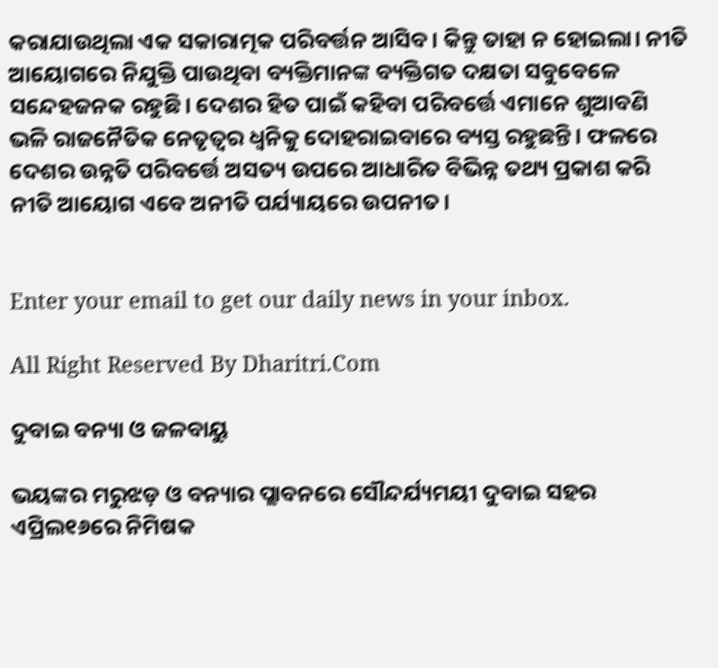କରାଯାଉଥିଲା ଏକ ସକାରାତ୍ମକ ପରିବର୍ତ୍ତନ ଆସିବ। କିନ୍ତୁ ତାହା ନ ହୋଇଲା। ନୀତି ଆୟୋଗରେ ନିଯୁକ୍ତି ପାଉଥିବା ବ୍ୟକ୍ତିମାନଙ୍କ ବ୍ୟକ୍ତିଗତ ଦକ୍ଷତା ସବୁବେଳେ ସନ୍ଦେହଜନକ ରହୁଛି। ଦେଶର ହିତ ପାଇଁ କହିବା ପରିବର୍ତ୍ତେ ଏମାନେ ଶୁଆବଣି ଭଳି ରାଜନୈତିକ ନେତୃତ୍ୱର ଧ୍ୱନିକୁ ଦୋହରାଇବାରେ ବ୍ୟସ୍ତ ରହୁଛନ୍ତି। ଫଳରେ ଦେଶର ଉନ୍ନତି ପରିବର୍ତ୍ତେ ଅସତ୍ୟ ଉପରେ ଆଧାରିତ ବିଭିନ୍ନ ତଥ୍ୟ ପ୍ରକାଶ କରି ନୀତି ଆୟୋଗ ଏବେ ଅନୀତି ପର୍ଯ୍ୟାୟରେ ଉପନୀତ।


Enter your email to get our daily news in your inbox.

All Right Reserved By Dharitri.Com

ଦୁବାଇ ବନ୍ୟା ଓ ଜଳବାୟୁ

ଭୟଙ୍କର ମରୁଝଡ଼ ଓ ବନ୍ୟାର ପ୍ଲାବନରେ ସୌନ୍ଦର୍ଯ୍ୟମୟୀ ଦୁବାଇ ସହର ଏପ୍ରିଲ୧୬ରେ ନିମିଷକ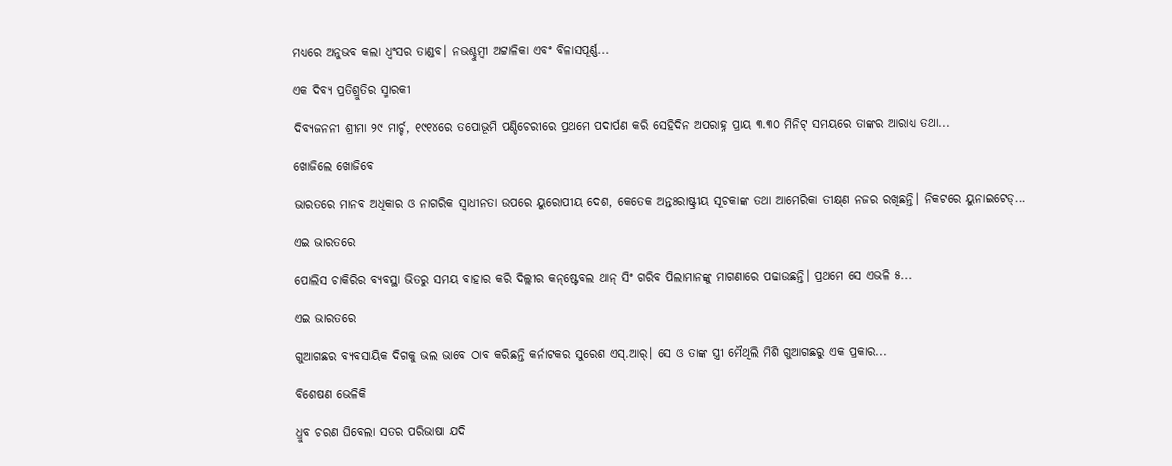ମଧ୍ୟରେ ଅନୁଭବ କଲା ଧ୍ବଂସର ତାଣ୍ଡବ। ନଭଶ୍ଚୁମ୍ବୀ ଅଟ୍ଟାଳିକା ଏବଂ ବିଳାସପୂର୍ଣ୍ଣ...

ଏକ ଦିବ୍ୟ ପ୍ରତିଶ୍ରୁତିର ସ୍ମାରକୀ

ଦିବ୍ୟଜନନୀ ଶ୍ରୀମା ୨୯ ମାର୍ଚ୍ଚ, ୧୯୧୪ରେ ତପୋଭୂମି ପଣ୍ଡିଚେରୀରେ ପ୍ରଥମେ ପଦାର୍ପଣ କରି ସେହିଦିନ ଅପରାହ୍ନ ପ୍ରାୟ ୩.୩୦ ମିନିଟ୍‌ ସମୟରେ ତାଙ୍କର ଆରାଧ୍ୟ ତଥା...

ଖୋଜିଲେ ଖୋଜିବେ

ଭାରତରେ ମାନବ ଅଧିକାର ଓ ନାଗରିକ ସ୍ବାଧୀନତା ଉପରେ ୟୁରୋପୀୟ ଦେଶ, କେତେକ ଅନ୍ତଃରାଷ୍ଟ୍ରୀୟ ସୂଚକାଙ୍କ ତଥା ଆମେରିକା ତୀକ୍ଷ୍‌ଣ ନଜର ରଖିଛନ୍ତି। ନିକଟରେ ୟୁନାଇଟେଡ୍‌...

ଏଇ ଭାରତରେ

ପୋଲିସ ଚାକିରିର ବ୍ୟବସ୍ଥା ଭିତରୁ ସମୟ ବାହାର କରି ଦିଲ୍ଲୀର କନ୍‌ଷ୍ଟେବଲ ଥାନ୍‌ ସିଂ ଗରିବ ପିଲାମାନଙ୍କୁ ମାଗଣାରେ ପଢାଉଛନ୍ତି। ପ୍ରଥମେ ସେ ଏଭଳି ୫...

ଏଇ ଭାରତରେ

ଗୁଆଗଛର ବ୍ୟବସାୟିକ ଦିଗକୁ ଭଲ ଭାବେ ଠାବ କରିଛନ୍ତି କର୍ନାଟକର ସୁରେଶ ଏସ୍‌.ଆର୍‌। ସେ ଓ ତାଙ୍କ ସ୍ତ୍ରୀ ମୈଥିଲି ମିଶି ଗୁଆଗଛରୁ ଏକ ପ୍ରକାର...

ବିଶେଷଣ ଭେଳିକି

ଧ୍ରୁବ ଚରଣ ଘିବେଲା ସତର ପରିଭାଷା ଯଦି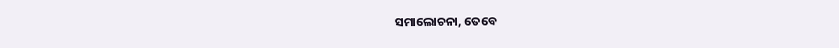ସମାଲୋଚନା, ତେବେ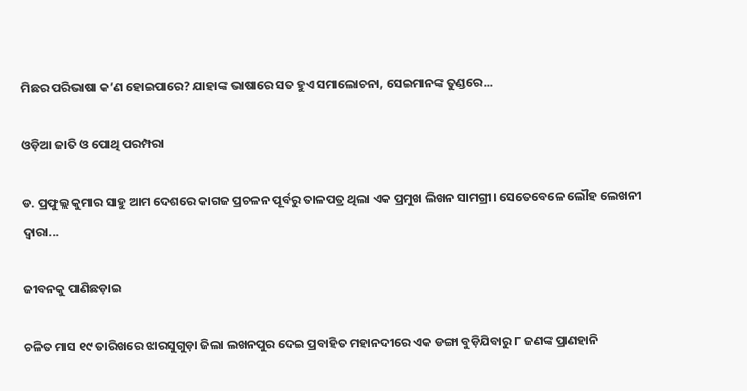ମିଛର ପରିଭାଷା କ’ଣ ହୋଇପାରେ? ଯାହାଙ୍କ ଭାଷାରେ ସତ ହୁଏ ସମାଲୋଚନା, ସେଇମାନଙ୍କ ତୁଣ୍ଡରେ...

ଓଡ଼ିଆ ଜାତି ଓ ପୋଥି ପରମ୍ପରା

ଡ. ପ୍ରଫୁଲ୍ଲ କୁମାର ସାହୁ ଆମ ଦେଶରେ କାଗଜ ପ୍ରଚଳନ ପୂର୍ବରୁ ତାଳପତ୍ର ଥିଲା ଏକ ପ୍ରମୁଖ ଲିଖନ ସାମଗ୍ରୀ। ସେତେବେଳେ ଲୌହ ଲେଖନୀ ଦ୍ୱାରା...

ଜୀବନକୁ ପାଣିଛଡ଼ାଇ

ଚଳିତ ମାସ ୧୯ ତାରିଖରେ ଝାରସୁଗୁଡ଼ା ଜିଲା ଲଖନପୁର ଦେଇ ପ୍ରବାହିତ ମହାନଦୀରେ ଏକ ଡଙ୍ଗା ବୁଡ଼ିଯିବାରୁ ୮ ଜଣଙ୍କ ପ୍ରାଣହାନି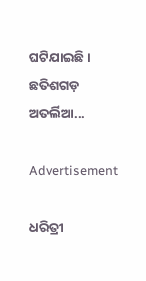ଘଟିଯାଇଛି। ଛତିଶଗଡ଼ ଅତର୍ଲିଆ...

Advertisement

ଧରିତ୍ରୀ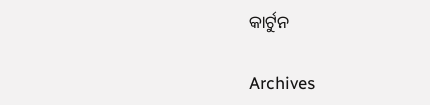କାର୍ଟୁନ

Archives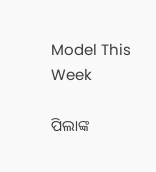Model This Week

ପିଲାଙ୍କ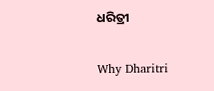ଧରିତ୍ରୀ

Why Dharitri